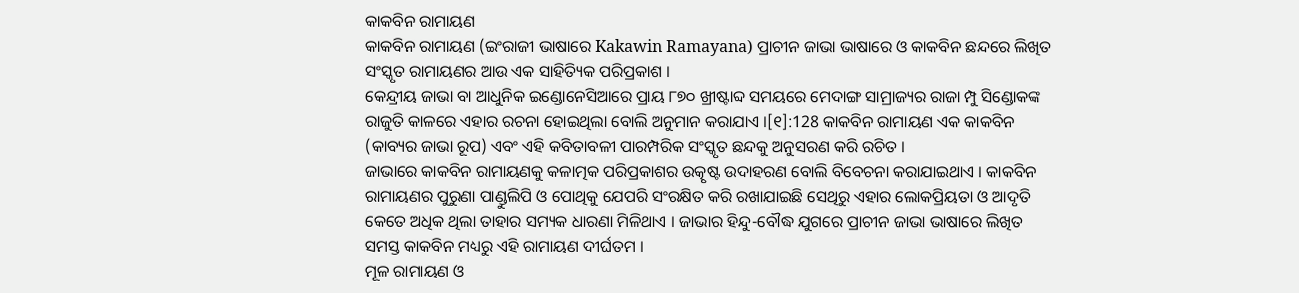କାକବିନ ରାମାୟଣ
କାକବିନ ରାମାୟଣ (ଇଂରାଜୀ ଭାଷାରେ Kakawin Ramayana) ପ୍ରାଚୀନ ଜାଭା ଭାଷାରେ ଓ କାକବିନ ଛନ୍ଦରେ ଲିଖିତ ସଂସ୍କୃତ ରାମାୟଣର ଆଉ ଏକ ସାହିତ୍ୟିକ ପରିପ୍ରକାଶ ।
କେନ୍ଦ୍ରୀୟ ଜାଭା ବା ଆଧୁନିକ ଇଣ୍ଡୋନେସିଆରେ ପ୍ରାୟ ୮୭୦ ଖ୍ରୀଷ୍ଟାବ୍ଦ ସମୟରେ ମେଦାଙ୍ଗ ସାମ୍ରାଜ୍ୟର ରାଜା ମ୍ପୁ ସିଣ୍ଡୋକଙ୍କ ରାଜୁତି କାଳରେ ଏହାର ରଚନା ହୋଇଥିଲା ବୋଲି ଅନୁମାନ କରାଯାଏ ।[୧]:128 କାକବିନ ରାମାୟଣ ଏକ କାକବିନ (କାବ୍ୟର ଜାଭା ରୂପ) ଏବଂ ଏହି କବିତାବଳୀ ପାରମ୍ପରିକ ସଂସ୍କୃତ ଛନ୍ଦକୁ ଅନୁସରଣ କରି ରଚିତ ।
ଜାଭାରେ କାକବିନ ରାମାୟଣକୁ କଳାତ୍ମକ ପରିପ୍ରକାଶର ଉତ୍କୃଷ୍ଟ ଉଦାହରଣ ବୋଲି ବିବେଚନା କରାଯାଇଥାଏ । କାକବିନ ରାମାୟଣର ପୁରୁଣା ପାଣ୍ଡୁଲିପି ଓ ପୋଥିକୁ ଯେପରି ସଂରକ୍ଷିତ କରି ରଖାଯାଇଛି ସେଥିରୁ ଏହାର ଲୋକପ୍ରିୟତା ଓ ଆଦୃତି କେତେ ଅଧିକ ଥିଲା ତାହାର ସମ୍ୟକ ଧାରଣା ମିଳିଥାଏ । ଜାଭାର ହିନ୍ଦୁ-ବୌଦ୍ଧ ଯୁଗରେ ପ୍ରାଚୀନ ଜାଭା ଭାଷାରେ ଲିଖିତ ସମସ୍ତ କାକବିନ ମଧ୍ୟରୁ ଏହି ରାମାୟଣ ଦୀର୍ଘତମ ।
ମୂଳ ରାମାୟଣ ଓ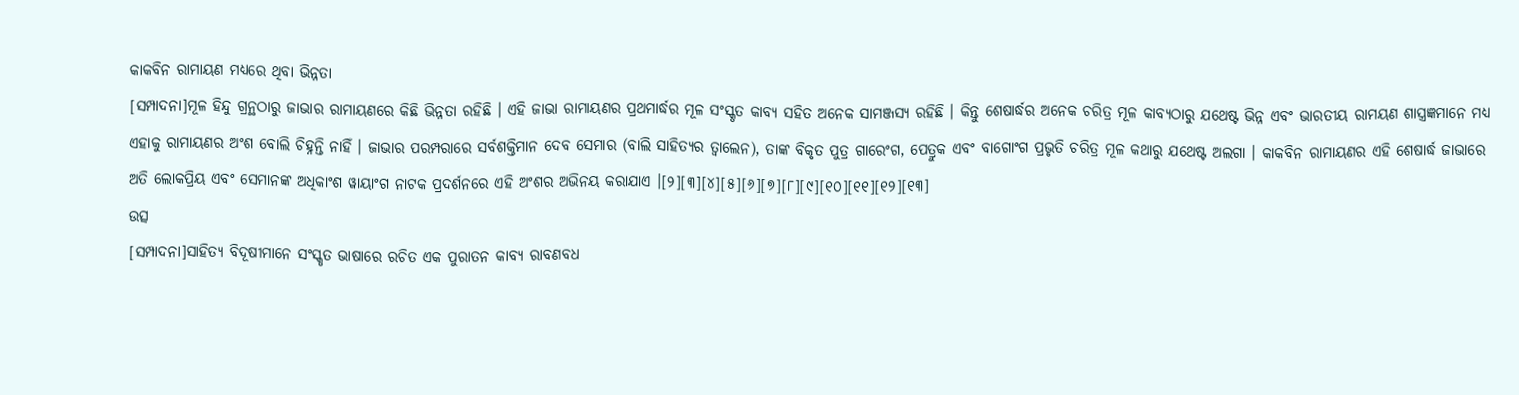କାକବିନ ରାମାୟଣ ମଧ୍ୟରେ ଥିବା ଭିନ୍ନତା
[ସମ୍ପାଦନା]ମୂଳ ହିନ୍ଦୁ ଗ୍ରନ୍ଥଠାରୁ ଜାଭାର ରାମାୟଣରେ କିଛି ଭିନ୍ନତା ରହିଛି । ଏହି ଜାଭା ରାମାୟଣର ପ୍ରଥମାର୍ଦ୍ଧର ମୂଳ ସଂସ୍କୃତ କାବ୍ୟ ସହିତ ଅନେକ ସାମଞ୍ଜସ୍ୟ ରହିଛି । କିନ୍ତୁ ଶେଷାର୍ଦ୍ଧର ଅନେକ ଚରିତ୍ର ମୂଳ କାବ୍ୟଠାରୁ ଯଥେଷ୍ଟ ଭିନ୍ନ ଏବଂ ଭାରତୀୟ ରାମୟଣ ଶାସ୍ତ୍ରଜ୍ଞମାନେ ମଧ୍ୟ ଏହାକୁ ରାମାୟଣର ଅଂଶ ବୋଲି ଚିହ୍ନନ୍ତି ନାହିଁ । ଜାଭାର ପରମ୍ପରାରେ ସର୍ବଶକ୍ତିମାନ ଦେବ ସେମାର (ବାଲି ସାହିତ୍ୟର ତ୍ୱାଲେନ), ତାଙ୍କ ବିକୃତ ପୁତ୍ର ଗାରେଂଗ, ପେତ୍ରୁକ ଏବଂ ବାଗୋଂଗ ପ୍ରଭୃତି ଚରିତ୍ର ମୂଳ କଥାରୁ ଯଥେଷ୍ଟ ଅଲଗା । କାକବିନ ରାମାୟଣର ଏହି ଶେଷାର୍ଦ୍ଧ ଜାଭାରେ ଅତି ଲୋକପ୍ରିୟ ଏବଂ ସେମାନଙ୍କ ଅଧିକାଂଶ ୱାୟାଂଗ ନାଟକ ପ୍ରଦର୍ଶନରେ ଏହି ଅଂଶର ଅଭିନୟ କରାଯାଏ ।[୨][୩][୪][୫][୬][୭][୮][୯][୧୦][୧୧][୧୨][୧୩]
ଉତ୍ସ
[ସମ୍ପାଦନା]ସାହିତ୍ୟ ବିଦୂଷୀମାନେ ସଂସ୍କୃତ ଭାଷାରେ ରଚିତ ଏକ ପୁରାତନ କାବ୍ୟ ରାବଣବଧ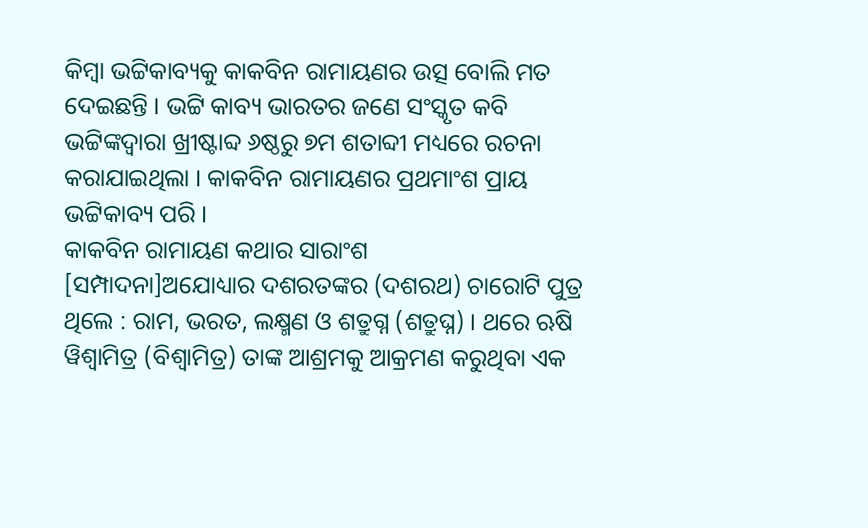କିମ୍ବା ଭଟ୍ଟିକାବ୍ୟକୁ କାକବିନ ରାମାୟଣର ଉତ୍ସ ବୋଲି ମତ ଦେଇଛନ୍ତି । ଭଟ୍ଟି କାବ୍ୟ ଭାରତର ଜଣେ ସଂସ୍କୃତ କବି ଭଟ୍ଟିଙ୍କଦ୍ୱାରା ଖ୍ରୀଷ୍ଟାବ୍ଦ ୬ଷ୍ଠରୁ ୭ମ ଶତାବ୍ଦୀ ମଧ୍ୟରେ ରଚନା କରାଯାଇଥିଲା । କାକବିନ ରାମାୟଣର ପ୍ରଥମାଂଶ ପ୍ରାୟ ଭଟ୍ଟିକାବ୍ୟ ପରି ।
କାକବିନ ରାମାୟଣ କଥାର ସାରାଂଶ
[ସମ୍ପାଦନା]ଅଯୋଧ୍ୟାର ଦଶରତଙ୍କର (ଦଶରଥ) ଚାରୋଟି ପୁତ୍ର ଥିଲେ : ରାମ, ଭରତ, ଲକ୍ଷ୍ମଣ ଓ ଶତ୍ରୁଗ୍ନ (ଶତ୍ରୁଘ୍ନ) । ଥରେ ଋଷି ୱିଶ୍ୱାମିତ୍ର (ବିଶ୍ୱାମିତ୍ର) ତାଙ୍କ ଆଶ୍ରମକୁ ଆକ୍ରମଣ କରୁଥିବା ଏକ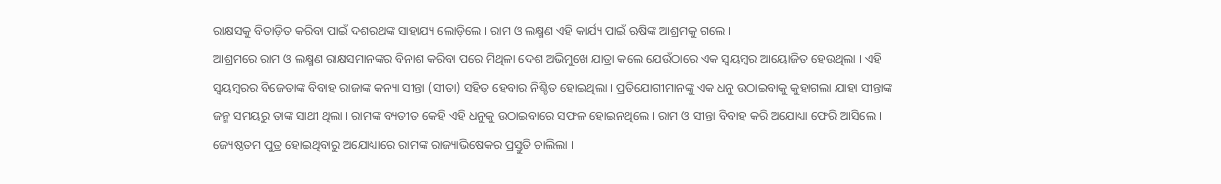ରାକ୍ଷସକୁ ବିତାଡ଼ିତ କରିବା ପାଇଁ ଦଶରଥଙ୍କ ସାହାଯ୍ୟ ଲୋଡ଼ିଲେ । ରାମ ଓ ଲକ୍ଷ୍ମଣ ଏହି କାର୍ଯ୍ୟ ପାଇଁ ଋଷିଙ୍କ ଆଶ୍ରମକୁ ଗଲେ ।
ଆଶ୍ରମରେ ରାମ ଓ ଲକ୍ଷ୍ମଣ ରାକ୍ଷସମାନଙ୍କର ବିନାଶ କରିବା ପରେ ମିଥିଳା ଦେଶ ଅଭିମୁଖେ ଯାତ୍ରା କଲେ ଯେଉଁଠାରେ ଏକ ସ୍ୱୟମ୍ବର ଆୟୋଜିତ ହେଉଥିଲା । ଏହି ସ୍ୱୟମ୍ବରର ବିଜେତାଙ୍କ ବିବାହ ରାଜାଙ୍କ କନ୍ୟା ସୀନ୍ତା (ସୀତା) ସହିତ ହେବାର ନିଶ୍ଚିତ ହୋଇଥିଲା । ପ୍ରତିଯୋଗୀମାନଙ୍କୁ ଏକ ଧନୁ ଉଠାଇବାକୁ କୁହାଗଲା ଯାହା ସୀନ୍ତାଙ୍କ ଜନ୍ମ ସମୟରୁ ତାଙ୍କ ସାଥୀ ଥିଲା । ରାମଙ୍କ ବ୍ୟତୀତ କେହି ଏହି ଧନୁକୁ ଉଠାଇବାରେ ସଫଳ ହୋଇନଥିଲେ । ରାମ ଓ ସୀନ୍ତା ବିବାହ କରି ଅଯୋଧ୍ୟା ଫେରି ଆସିଲେ । ଜ୍ୟେଷ୍ଠତମ ପୁତ୍ର ହୋଇଥିବାରୁ ଅଯୋଧ୍ୟାରେ ରାମଙ୍କ ରାଜ୍ୟାଭିଷେକର ପ୍ରସ୍ତୁତି ଚାଲିଲା ।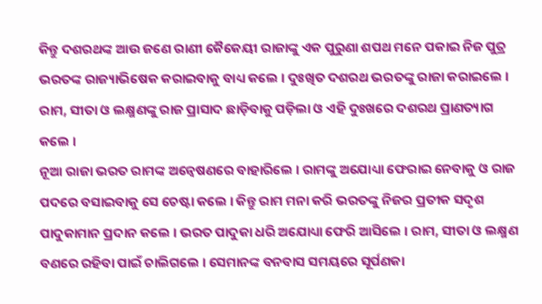କିନ୍ତୁ ଦଶରଥଙ୍କ ଆଉ ଜଣେ ରାଣୀ କୈକେୟୀ ରାଜାଙ୍କୁ ଏକ ପୁରୁଣା ଶପଥ ମନେ ପକାଇ ନିଜ ପୁତ୍ର ଭରତଙ୍କ ରାଜ୍ୟାଭିଷେକ କରାଇବାକୁ ବାଧ୍ୟ କଲେ । ଦୁଃଖିତ ଦଶରଥ ଭରତଙ୍କୁ ରାଜା କରାଇଲେ । ରାମ, ସୀତା ଓ ଲକ୍ଷ୍ମଣଙ୍କୁ ରାଜ ପ୍ରାସାଦ ଛାଡ଼ିବାକୁ ପଡ଼ିଲା ଓ ଏହି ଦୁଃଖରେ ଦଶରଥ ପ୍ରାଣତ୍ୟାଗ କଲେ ।
ନୂଆ ରାଜା ଭରତ ରାମଙ୍କ ଅନ୍ୱେଷଣରେ ବାହାରିଲେ । ରାମଙ୍କୁ ଅଯୋଧ୍ୟା ଫେରାଇ ନେବାକୁ ଓ ରାଜ ପଦରେ ବସାଇବାକୁ ସେ ଚେଷ୍ଟା କଲେ । କିନ୍ତୁ ରାମ ମନା କରି ଭରତଙ୍କୁ ନିଜର ପ୍ରତୀକ ସଦୃଶ ପାଦୁକାମାନ ପ୍ରଦାନ କଲେ । ଭରତ ପାଦୁକା ଧରି ଅଯୋଧ୍ୟା ଫେରି ଆସିଲେ । ରାମ, ସୀତା ଓ ଲକ୍ଷ୍ମଣ ବଣରେ ରହିବା ପାଇଁ ଚାଲିଗଲେ । ସେମାନଙ୍କ ବନବାସ ସମୟରେ ସୂର୍ପଣକା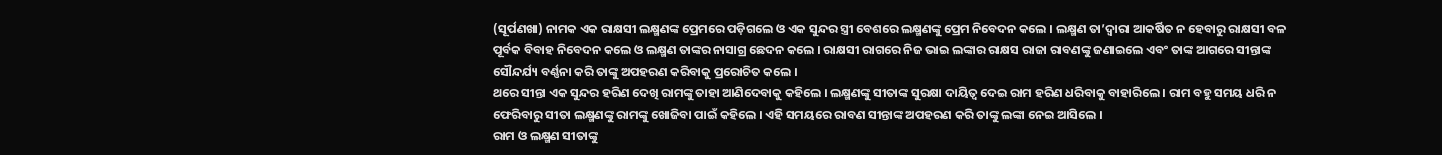(ସୂର୍ପଣଖା) ନାମକ ଏକ ରାକ୍ଷସୀ ଲକ୍ଷ୍ମଣଙ୍କ ପ୍ରେମରେ ପଡ଼ିଗଲେ ଓ ଏକ ସୁନ୍ଦର ସ୍ତ୍ରୀ ବେଶରେ ଲକ୍ଷ୍ମଣଙ୍କୁ ପ୍ରେମ ନିବେଦନ କଲେ । ଲକ୍ଷ୍ମଣ ତା’ଦ୍ୱାରା ଆକର୍ଷିତ ନ ହେବାରୁ ରାକ୍ଷସୀ ବଳ ପୂର୍ବକ ବିବାହ ନିବେଦନ କଲେ ଓ ଲକ୍ଷ୍ମଣ ତାଙ୍କର ନାସାଗ୍ର ଛେଦନ କଲେ । ରାକ୍ଷସୀ ରାଗରେ ନିଜ ଭାଇ ଲଙ୍କାର ରାକ୍ଷସ ରାଜା ରାବଣଙ୍କୁ ଜଣାଇଲେ ଏବଂ ତାଙ୍କ ଆଗରେ ସୀନ୍ତାଙ୍କ ସୌନ୍ଦର୍ଯ୍ୟ ବର୍ଣ୍ଣନା କରି ତାଙ୍କୁ ଅପହରଣ କରିବାକୁ ପ୍ରରୋଚିତ କଲେ ।
ଥରେ ସୀନ୍ତା ଏକ ସୁନ୍ଦର ହରିଣ ଦେଖି ରାମଙ୍କୁ ତାହା ଆଣିଦେବାକୁ କହିଲେ । ଲକ୍ଷ୍ମଣଙ୍କୁ ସୀତାଙ୍କ ସୁରକ୍ଷା ଦାୟିତ୍ୱ ଦେଇ ରାମ ହରିଣ ଧରିବାକୁ ବାହାରିଲେ । ରାମ ବହୁ ସମୟ ଧରି ନ ଫେରିବାରୁ ସୀତା ଲକ୍ଷ୍ମଣଙ୍କୁ ରାମଙ୍କୁ ଖୋଜିବା ପାଇଁ କହିଲେ । ଏହି ସମୟରେ ରାବଣ ସୀନ୍ତାଙ୍କ ଅପହରଣ କରି ତାଙ୍କୁ ଲଙ୍କା ନେଇ ଆସିଲେ ।
ରାମ ଓ ଲକ୍ଷ୍ମଣ ସୀତାଙ୍କୁ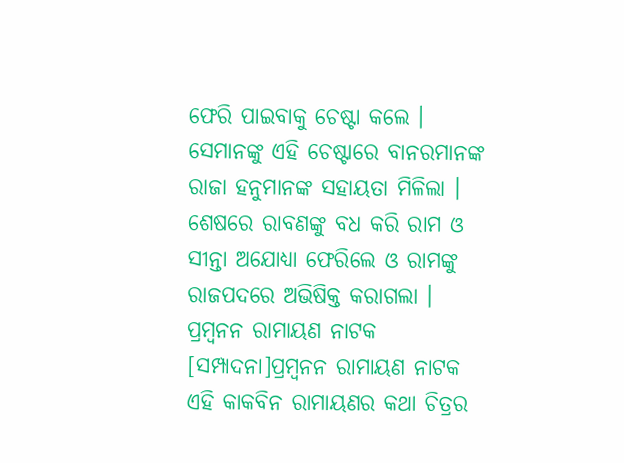ଫେରି ପାଇବାକୁ ଚେଷ୍ଟା କଲେ । ସେମାନଙ୍କୁ ଏହି ଚେଷ୍ଟାରେ ବାନରମାନଙ୍କ ରାଜା ହନୁମାନଙ୍କ ସହାୟତା ମିଳିଲା । ଶେଷରେ ରାବଣଙ୍କୁ ବଧ କରି ରାମ ଓ ସୀନ୍ତା ଅଯୋଧ୍ୟା ଫେରିଲେ ଓ ରାମଙ୍କୁ ରାଜପଦରେ ଅଭିଷିକ୍ତ କରାଗଲା ।
ପ୍ରମ୍ବନନ ରାମାୟଣ ନାଟକ
[ସମ୍ପାଦନା]ପ୍ରମ୍ବନନ ରାମାୟଣ ନାଟକ ଏହି କାକବିନ ରାମାୟଣର କଥା ଚିତ୍ରର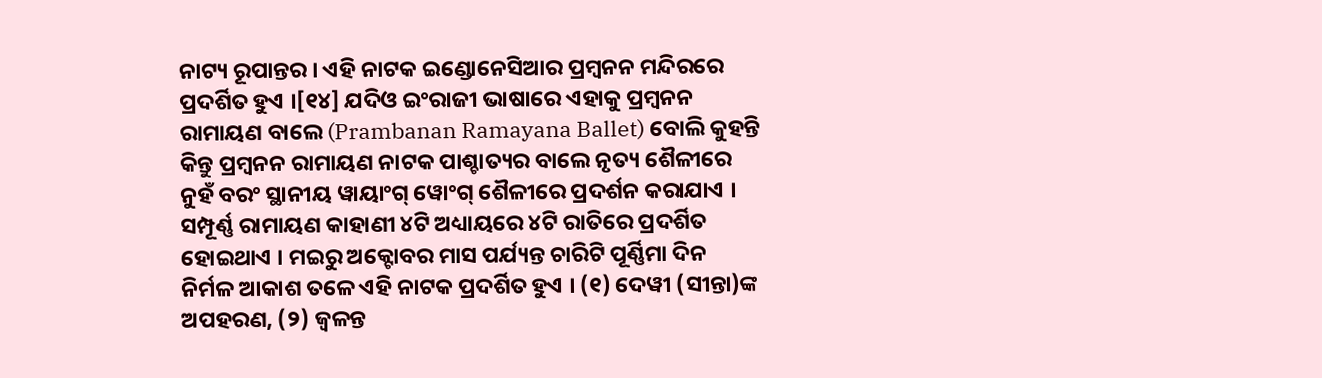ନାଟ୍ୟ ରୂପାନ୍ତର । ଏହି ନାଟକ ଇଣ୍ଡୋନେସିଆର ପ୍ରମ୍ବନନ ମନ୍ଦିରରେ ପ୍ରଦର୍ଶିତ ହୁଏ ।[୧୪] ଯଦିଓ ଇଂରାଜୀ ଭାଷାରେ ଏହାକୁ ପ୍ରମ୍ବନନ ରାମାୟଣ ବାଲେ (Prambanan Ramayana Ballet) ବୋଲି କୁହନ୍ତି କିନ୍ତୁ ପ୍ରମ୍ବନନ ରାମାୟଣ ନାଟକ ପାଶ୍ଚାତ୍ୟର ବାଲେ ନୃତ୍ୟ ଶୈଳୀରେ ନୁହଁ ବରଂ ସ୍ଥାନୀୟ ୱାୟାଂଗ୍ ୱୋଂଗ୍ ଶୈଳୀରେ ପ୍ରଦର୍ଶନ କରାଯାଏ ।
ସମ୍ପୂର୍ଣ୍ଣ ରାମାୟଣ କାହାଣୀ ୪ଟି ଅଧ୍ୟାୟରେ ୪ଟି ରାତିରେ ପ୍ରଦର୍ଶିତ ହୋଇଥାଏ । ମଇରୁ ଅକ୍ଟୋବର ମାସ ପର୍ଯ୍ୟନ୍ତ ଚାରିଟି ପୂର୍ଣ୍ଣିମା ଦିନ ନିର୍ମଳ ଆକାଶ ତଳେ ଏହି ନାଟକ ପ୍ରଦର୍ଶିତ ହୁଏ । (୧) ଦେୱୀ (ସୀନ୍ତା)ଙ୍କ ଅପହରଣ, (୨) ଜ୍ୱଳନ୍ତ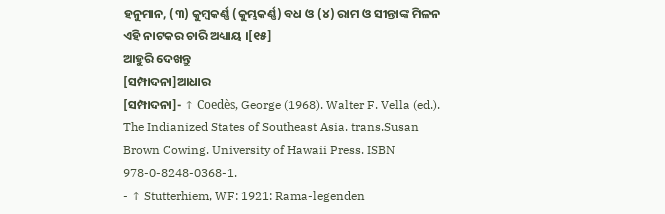ହନୁମାନ, (୩) କୁମ୍ବକର୍ଣ୍ଣ (କୁମ୍ଭକର୍ଣ୍ଣ) ବଧ ଓ (୪) ରାମ ଓ ସୀନ୍ତାଙ୍କ ମିଳନ ଏହି ନାଟକର ଚାରି ଅଧ୍ୟାୟ ।[୧୫]
ଆହୁରି ଦେଖନ୍ତୁ
[ସମ୍ପାଦନା]ଆଧାର
[ସମ୍ପାଦନା]- ↑ Coedès, George (1968). Walter F. Vella (ed.). The Indianized States of Southeast Asia. trans.Susan Brown Cowing. University of Hawaii Press. ISBN 978-0-8248-0368-1.
- ↑ Stutterhiem, WF: 1921: Rama-legenden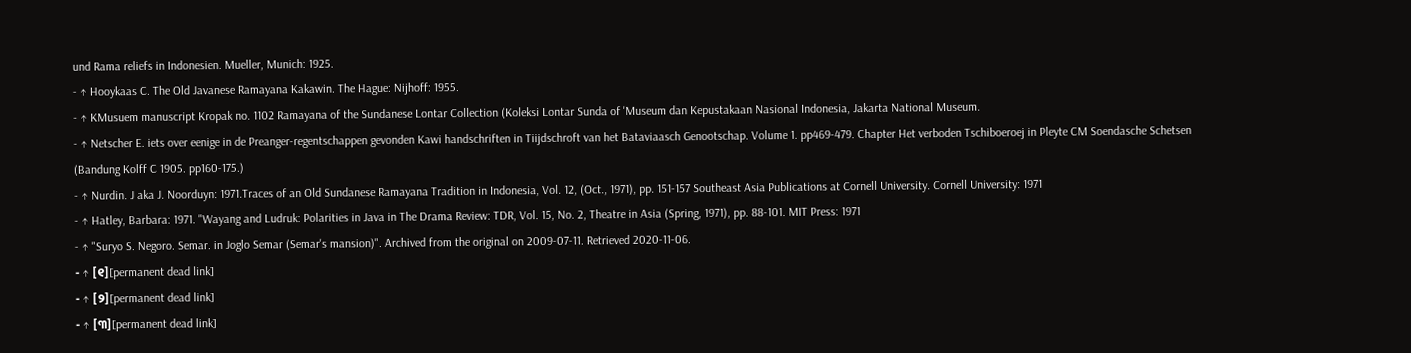und Rama reliefs in Indonesien. Mueller, Munich: 1925.
- ↑ Hooykaas C. The Old Javanese Ramayana Kakawin. The Hague: Nijhoff: 1955.
- ↑ KMusuem manuscript Kropak no. 1102 Ramayana of the Sundanese Lontar Collection (Koleksi Lontar Sunda of 'Museum dan Kepustakaan Nasional Indonesia, Jakarta National Museum.
- ↑ Netscher E. iets over eenige in de Preanger-regentschappen gevonden Kawi handschriften in Tiijdschroft van het Bataviaasch Genootschap. Volume 1. pp469-479. Chapter Het verboden Tschiboeroej in Pleyte CM Soendasche Schetsen (Bandung Kolff C 1905. pp160-175.)
- ↑ Nurdin. J aka J. Noorduyn: 1971.Traces of an Old Sundanese Ramayana Tradition in Indonesia, Vol. 12, (Oct., 1971), pp. 151-157 Southeast Asia Publications at Cornell University. Cornell University: 1971
- ↑ Hatley, Barbara: 1971. "Wayang and Ludruk: Polarities in Java in The Drama Review: TDR, Vol. 15, No. 2, Theatre in Asia (Spring, 1971), pp. 88-101. MIT Press: 1971
- ↑ "Suryo S. Negoro. Semar. in Joglo Semar (Semar's mansion)". Archived from the original on 2009-07-11. Retrieved 2020-11-06.
- ↑ [୧][permanent dead link]
- ↑ [୨][permanent dead link]
- ↑ [୩][permanent dead link]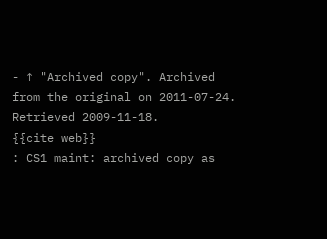- ↑ "Archived copy". Archived from the original on 2011-07-24. Retrieved 2009-11-18.
{{cite web}}
: CS1 maint: archived copy as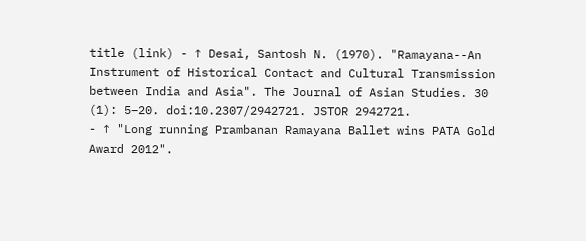title (link) - ↑ Desai, Santosh N. (1970). "Ramayana--An Instrument of Historical Contact and Cultural Transmission between India and Asia". The Journal of Asian Studies. 30 (1): 5–20. doi:10.2307/2942721. JSTOR 2942721.
- ↑ "Long running Prambanan Ramayana Ballet wins PATA Gold Award 2012".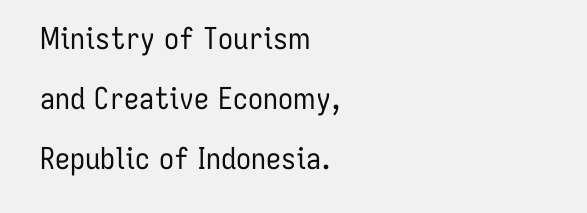Ministry of Tourism and Creative Economy, Republic of Indonesia.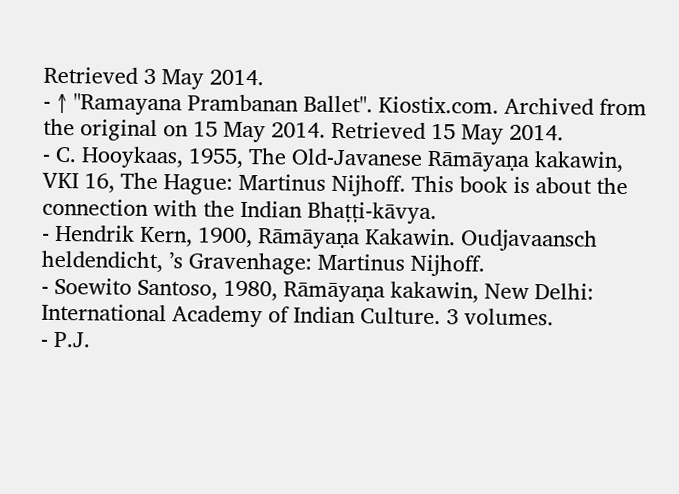Retrieved 3 May 2014.
- ↑ "Ramayana Prambanan Ballet". Kiostix.com. Archived from the original on 15 May 2014. Retrieved 15 May 2014.
- C. Hooykaas, 1955, The Old-Javanese Rāmāyaṇa kakawin, VKI 16, The Hague: Martinus Nijhoff. This book is about the connection with the Indian Bhaṭṭi-kāvya.
- Hendrik Kern, 1900, Rāmāyaṇa Kakawin. Oudjavaansch heldendicht, ’s Gravenhage: Martinus Nijhoff.
- Soewito Santoso, 1980, Rāmāyaṇa kakawin, New Delhi: International Academy of Indian Culture. 3 volumes.
- P.J.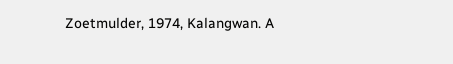Zoetmulder, 1974, Kalangwan. A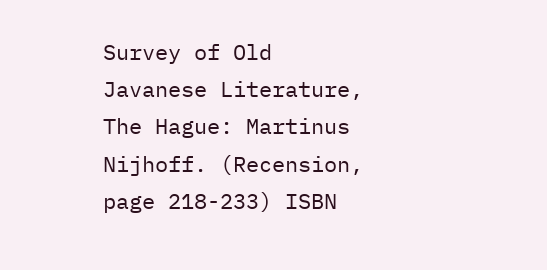Survey of Old Javanese Literature, The Hague: Martinus Nijhoff. (Recension, page 218-233) ISBN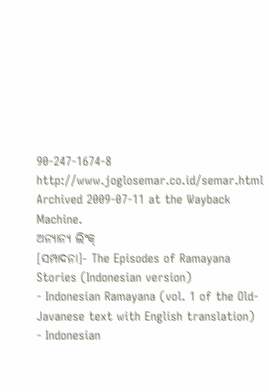90-247-1674-8
http://www.joglosemar.co.id/semar.html Archived 2009-07-11 at the Wayback Machine.
ଅନ୍ୟାନ୍ୟ ଲିଂକ୍
[ସମ୍ପାଦନା]- The Episodes of Ramayana Stories (Indonesian version)
- Indonesian Ramayana (vol. 1 of the Old-Javanese text with English translation)
- Indonesian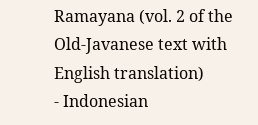Ramayana (vol. 2 of the Old-Javanese text with English translation)
- Indonesian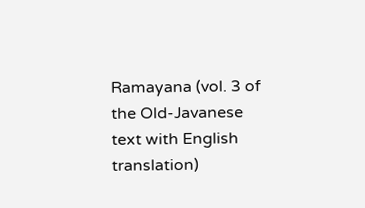Ramayana (vol. 3 of the Old-Javanese text with English translation)